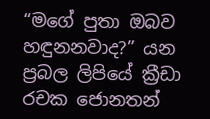“මගේ පුතා ඔබව හඳුනනවාද?” යන ප්‍රබල ලිපියේ ක්‍රීඩා රචක ජොනතන්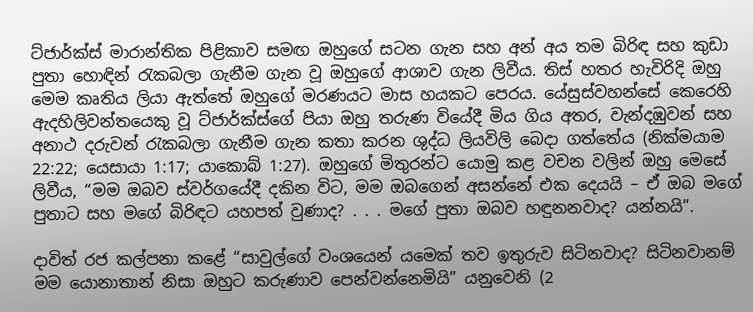ට්ජාර්ක්ස් මාරාන්තික පිළිකාව සමඟ ඔහුගේ සටන ගැන සහ අන් අය තම බිරිඳ සහ කුඩා පුතා හොඳින් රැකබලා ගැනීම ගැන වූ ඔහුගේ ආශාව ගැන ලිවීය. තිස් හතර හැවිරිදි ඔහු මෙම කෘතිය ලියා ඇත්තේ ඔහුගේ මරණයට මාස හයකට පෙරය. යේසුස්වහන්සේ කෙරෙහි ඇදහිලිවන්තයෙකු වූ ට්ජාර්ක්ස්ගේ පියා ඔහු තරුණ වියේදී මිය ගිය අතර, වැන්දඹුවන් සහ අනාථ දරුවන් රැකබලා ගැනීම ගැන කතා කරන ශුද්ධ ලියවිලි බෙදා ගත්තේය (නික්මයාම 22:22; යෙසායා 1:17; යාකොබ් 1:27). ඔහුගේ මිතුරන්ට යොමු කළ වචන වලින් ඔහු මෙසේ ලිවීය, “මම ඔබව ස්වර්ගයේදී දකින විට, මම ඔබගෙන් අසන්නේ එක දෙයයි – ඒ ඔබ මගේ පුතාට සහ මගේ බිරිඳට යහපත් වුණාද? . . . මගේ පුතා ඔබව හඳුනනවාද? යන්නයි”.

දාවිත් රජ කල්පනා කළේ “සාවුල්ගේ වංශයෙන් යමෙක් තව ඉතුරුව සිටිනවාද? සිටිනවානම් මම යොනාතාන් නිසා ඔහුට කරුණාව පෙන්වන්නෙමියි” යනුවෙනි (2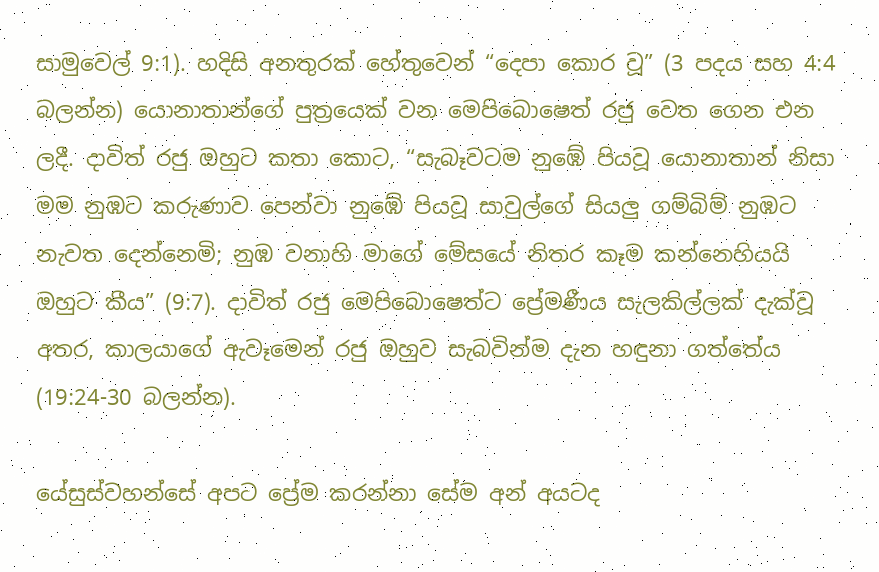සාමුවෙල් 9:1). හදිසි අනතුරක් හේතුවෙන් “දෙපා කොර වූ” (3 පදය සහ 4:4 බලන්න) යොනාතාන්ගේ පුත්‍රයෙක් වන මෙපිබොෂෙත් රජු වෙත ගෙන එන ලදී. දාවිත් රජු ඔහුට කතා කොට, “සැබෑවටම නුඹේ පියවූ යොනාතාන් නිසා මම නුඹට කරුණාව පෙන්වා නුඹේ පියවූ සාවුල්ගේ සියලු ගම්බිම් නුඹට නැවත දෙන්නෙමි; නුඹ වනාහි මාගේ මේසයේ නිතර කෑම කන්නෙහියයි ඔහුට කීය” (9:7). දාවිත් රජු මෙපිබොෂෙත්ට ප්‍රේමණීය සැලකිල්ලක් දැක්වූ අතර, කාලයාගේ ඇවෑමෙන් රජු ඔහුව සැබවින්ම දැන හඳුනා ගත්තේය (19:24-30 බලන්න).

යේසුස්වහන්සේ අපට ප්‍රේම කරන්නා සේම අන් අයටද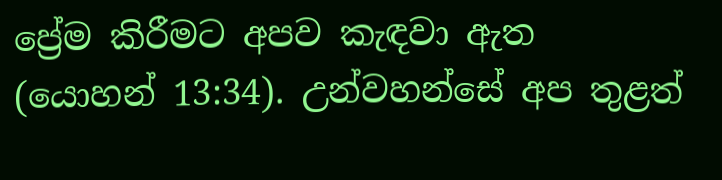ප්‍රේම කිරීමට අපව කැඳවා ඇත (යොහන් 13:34). උන්වහන්සේ අප තුළත්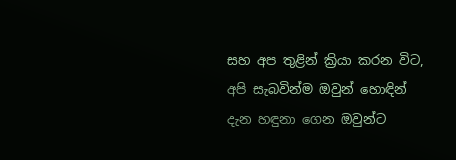සහ අප තුළින් ක්‍රියා කරන විට, අපි සැබවින්ම ඔවුන් හොඳින් දැන හඳුනා ගෙන ඔවුන්ට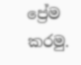ප්‍රේම කරමු.